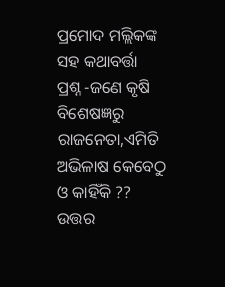ପ୍ରମୋଦ ମଲ୍ଲିକଙ୍କ ସହ କଥାବର୍ତ୍ତା
ପ୍ରଶ୍ନ -ଜଣେ କୃଷି ବିଶେଷଜ୍ଞରୁ ରାଜନେତା,ଏମିତି ଅଭିଳାଷ କେବେଠୁ ଓ କାହିଁକି ??
ଉତ୍ତର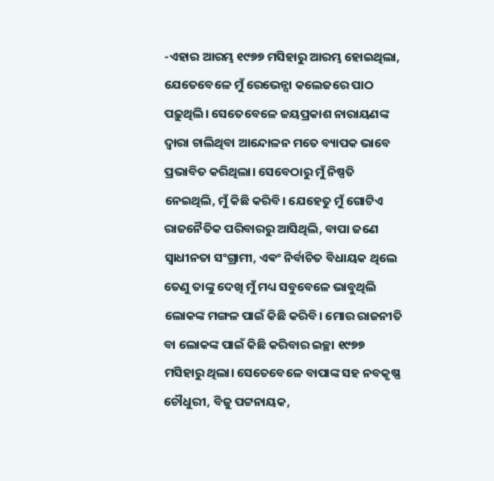-ଏହାର ଆରମ୍ଭ ୧୯୭୭ ମସିହାରୁ ଆରମ୍ଭ ହୋଇଥିଲା, ଯେତେବେଳେ ମୁଁ ରେଭେନ୍ସା କଲେଜରେ ପାଠ ପଢ଼ୁଥିଲି। ସେତେବେଳେ ଜୟପ୍ରକାଶ ନାରାୟଣଙ୍କ ଦ୍ଵାରା ଚାଲିଥିବା ଆନ୍ଦୋଳନ ମତେ ବ୍ୟାପକ ଭାବେ ପ୍ରଭାବିତ କରିଥିଲା। ସେବେଠାରୁ ମୁଁ ନିଷ୍ପତି ନେଇଥିଲି, ମୁଁ କିଛି କରିବି। ଯେହେତୁ ମୁଁ ଗୋଟିଏ ରାଜନୈତିକ ପରିବାରରୁ ଆସିଥିଲି, ବାପା ଜଣେ ସ୍ୱାଧୀନତା ସଂଗ୍ରାମୀ, ଏଵଂ ନିର୍ବାଚିତ ବିଧାୟକ ଥିଲେ ତେଣୁ ତାଙ୍କୁ ଦେଖି ମୁଁ ମଧ୍ୟ ସବୁବେଳେ ଭାବୁଥିଲି ଲୋକଙ୍କ ମଙ୍ଗଳ ପାଇଁ କିଛି କରିବି। ମୋର ରାଜନୀତି ବା ଲୋକଙ୍କ ପାଇଁ କିଛି କରିବାର ଇଚ୍ଛା ୧୯୭୭ ମସିହାରୁ ଥିଲା। ସେତେବେଳେ ବାପାଙ୍କ ସହ ନବକୃଷ୍ଣ ଚୌଧୁରୀ, ବିଜୁ ପଟ୍ଟନାୟକ,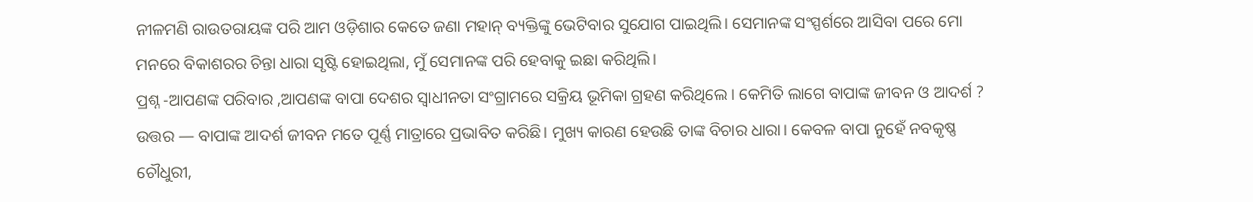ନୀଳମଣି ରାଉତରାୟଙ୍କ ପରି ଆମ ଓଡ଼ିଶାର କେତେ ଜଣା ମହାନ୍ ବ୍ୟକ୍ତିଙ୍କୁ ଭେଟିବାର ସୁଯୋଗ ପାଇଥିଲି। ସେମାନଙ୍କ ସଂସ୍ପର୍ଶରେ ଆସିବା ପରେ ମୋ ମନରେ ବିକାଶରର ଚିନ୍ତା ଧାରା ସୃଷ୍ଟି ହୋଇଥିଲା, ମୁଁ ସେମାନଙ୍କ ପରି ହେବାକୁ ଇଛା କରିଥିଲି।
ପ୍ରଶ୍ନ -ଆପଣଙ୍କ ପରିବାର ,ଆପଣଙ୍କ ବାପା ଦେଶର ସ୍ୱାଧୀନତା ସଂଗ୍ରାମରେ ସକ୍ରିୟ ଭୂମିକା ଗ୍ରହଣ କରିଥିଲେ । କେମିତି ଲାଗେ ବାପାଙ୍କ ଜୀବନ ଓ ଆଦର୍ଶ ?
ଉତ୍ତର — ବାପାଙ୍କ ଆଦର୍ଶ ଜୀବନ ମତେ ପୂର୍ଣ୍ଣ ମାତ୍ରାରେ ପ୍ରଭାବିତ କରିଛି। ମୁଖ୍ୟ କାରଣ ହେଉଛି ତାଙ୍କ ବିଚାର ଧାରା। କେବଳ ବାପା ନୁହେଁ ନବକୃଷ୍ଣ ଚୌଧୁରୀ,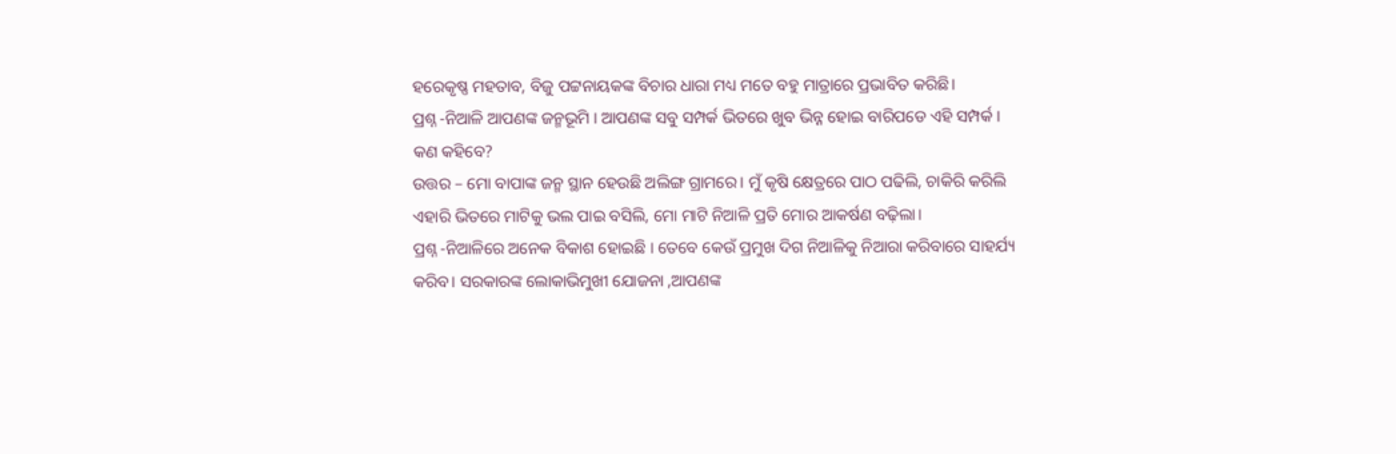ହରେକୃଷ୍ଣ ମହତାବ, ବିଜୁ ପଟ୍ଟନାୟକଙ୍କ ବିଚାର ଧାରା ମଧ୍ୟ ମତେ ବହୁ ମାତ୍ରାରେ ପ୍ରଭାବିତ କରିଛି।
ପ୍ରଶ୍ନ -ନିଆଳି ଆପଣଙ୍କ ଜନ୍ମଭୂମି । ଆପଣଙ୍କ ସବୁ ସମ୍ପର୍କ ଭିତରେ ଖୁବ ଭିନ୍ନ ହୋଇ ବାରିପଡେ ଏହି ସମ୍ପର୍କ । କଣ କହିବେ?
ଉତ୍ତର – ମୋ ବାପାଙ୍କ ଜନ୍ମ ସ୍ଥାନ ହେଉଛି ଅଲିଙ୍ଗ ଗ୍ରାମରେ। ମୁଁ କୃଷି କ୍ଷେତ୍ରରେ ପାଠ ପଢିଲି, ଚାକିରି କରିଲି ଏହାରି ଭିତରେ ମାଟିକୁ ଭଲ ପାଇ ବସିଲି, ମୋ ମାଟି ନିଆଳି ପ୍ରତି ମୋର ଆକର୍ଷଣ ବଢ଼ିଲା।
ପ୍ରଶ୍ନ -ନିଆଳିରେ ଅନେକ ବିକାଶ ହୋଇଛି । ତେବେ କେଉଁ ପ୍ରମୁଖ ଦିଗ ନିଆଳିକୁ ନିଆରା କରିବାରେ ସାହର୍ଯ୍ୟ କରିବ। ସରକାରଙ୍କ ଲୋକାଭିମୁଖୀ ଯୋଜନା ,ଆପଣଙ୍କ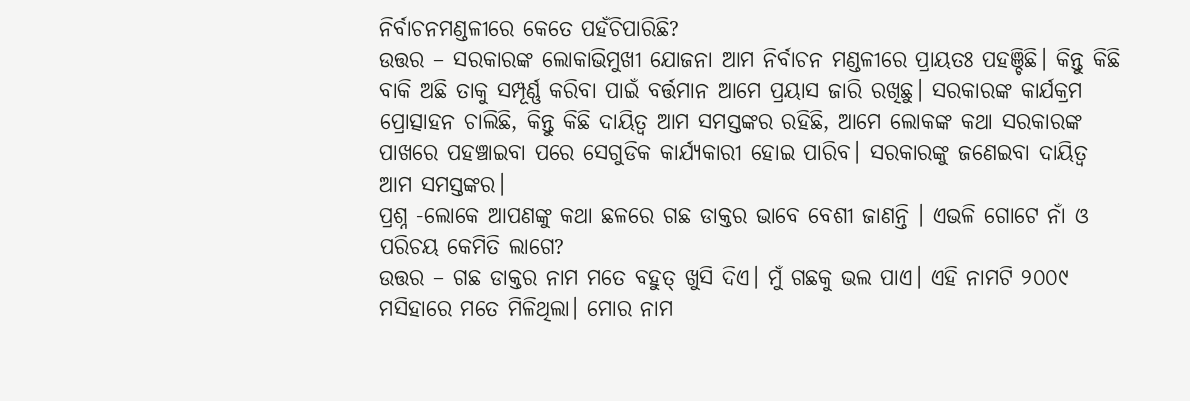ନିର୍ବାଚନମଣ୍ଡଳୀରେ କେତେ ପହଁଚିପାରିଛି?
ଉତ୍ତର – ସରକାରଙ୍କ ଲୋକାଭିମୁଖୀ ଯୋଜନା ଆମ ନିର୍ବାଚନ ମଣ୍ଡଳୀରେ ପ୍ରାୟତଃ ପହଞ୍ଚିଛି। କିନ୍ତୁ କିଛି ବାକି ଅଛି ତାକୁ ସମ୍ପୂର୍ଣ୍ଣ କରିବା ପାଇଁ ବର୍ତ୍ତମାନ ଆମେ ପ୍ରୟାସ ଜାରି ରଖିଛୁ। ସରକାରଙ୍କ କାର୍ଯକ୍ରମ ପ୍ରୋତ୍ସାହନ ଚାଲିଛି, କିନ୍ତୁ କିଛି ଦାୟିତ୍ଵ ଆମ ସମସ୍ତଙ୍କର ରହିଛି, ଆମେ ଲୋକଙ୍କ କଥା ସରକାରଙ୍କ ପାଖରେ ପହଞ୍ଚାଇବା ପରେ ସେଗୁଡିକ କାର୍ଯ୍ୟକାରୀ ହୋଇ ପାରିବ। ସରକାରଙ୍କୁ ଜଣେଇବା ଦାୟିତ୍ଵ ଆମ ସମସ୍ତଙ୍କର।
ପ୍ରଶ୍ନ -ଲୋକେ ଆପଣଙ୍କୁ କଥା ଛଳରେ ଗଛ ଡାକ୍ତର ଭାବେ ବେଶୀ ଜାଣନ୍ତି । ଏଭଳି ଗୋଟେ ନାଁ ଓ ପରିଚୟ କେମିତି ଲାଗେ?
ଉତ୍ତର – ଗଛ ଡାକ୍ତର ନାମ ମତେ ବହୁତ୍ ଖୁସି ଦିଏ। ମୁଁ ଗଛକୁ ଭଲ ପାଏ। ଏହି ନାମଟି ୨୦୦୯ ମସିହାରେ ମତେ ମିଳିଥିଲା। ମୋର ନାମ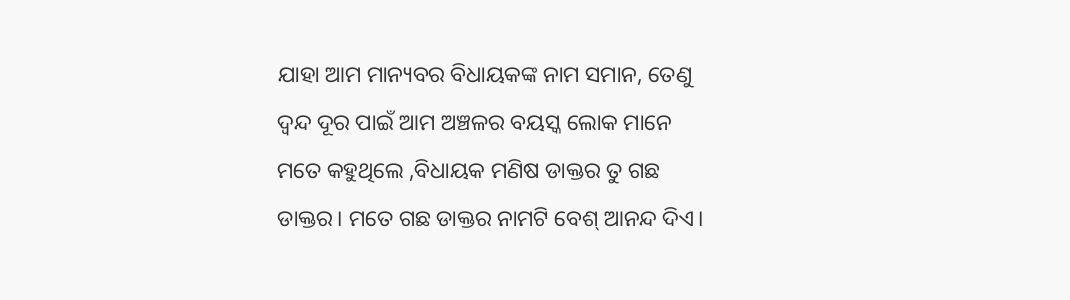ଯାହା ଆମ ମାନ୍ୟବର ବିଧାୟକଙ୍କ ନାମ ସମାନ, ତେଣୁ ଦ୍ଵନ୍ଦ ଦୂର ପାଇଁ ଆମ ଅଞ୍ଚଳର ବୟସ୍କ ଲୋକ ମାନେ ମତେ କହୁଥିଲେ ,ବିଧାୟକ ମଣିଷ ଡାକ୍ତର ତୁ ଗଛ ଡାକ୍ତର। ମତେ ଗଛ ଡାକ୍ତର ନାମଟି ବେଶ୍ ଆନନ୍ଦ ଦିଏ।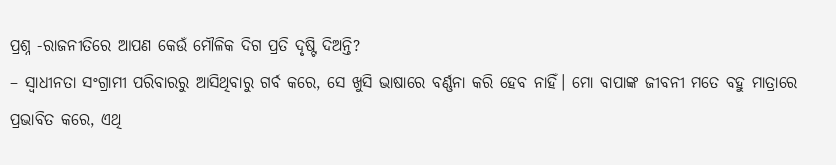ପ୍ରଶ୍ନ -ରାଜନୀତିରେ ଆପଣ କେଉଁ ମୌଳିକ ଦିଗ ପ୍ରତି ଦୃଷ୍ଟି ଦିଅନ୍ତି?
– ସ୍ଵାଧୀନତା ସଂଗ୍ରାମୀ ପରିବାରରୁ ଆସିଥିବାରୁ ଗର୍ବ କରେ, ସେ ଖୁସି ଭାଷାରେ ବର୍ଣ୍ଣନା କରି ହେବ ନାହିଁ। ମୋ ବାପାଙ୍କ ଜୀବନୀ ମତେ ବହୁ ମାତ୍ରାରେ ପ୍ରଭାବିତ କରେ, ଏଥି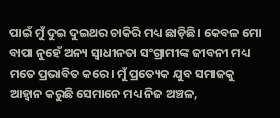ପାଇଁ ମୁଁ ଦୁଇ ଦୁଇଥର ଚାକିରି ମଧ୍ୟ ଛାଡ଼ିଛି। କେବଳ ମୋ ବାପା ନୁହେଁ ଅନ୍ୟ ସ୍ଵାଧୀନତା ସଂଗ୍ରାମୀଙ୍କ ଜୀବନୀ ମଧ୍ୟ ମତେ ପ୍ରଭାବିତ କରେ। ମୁଁ ପ୍ରତ୍ୟେକ ଯୁବ ସମାଜକୁ ଆହ୍ବାନ କରୁଛି ସେମାନେ ମଧ୍ୟ ନିଜ ଅଞ୍ଚଳ,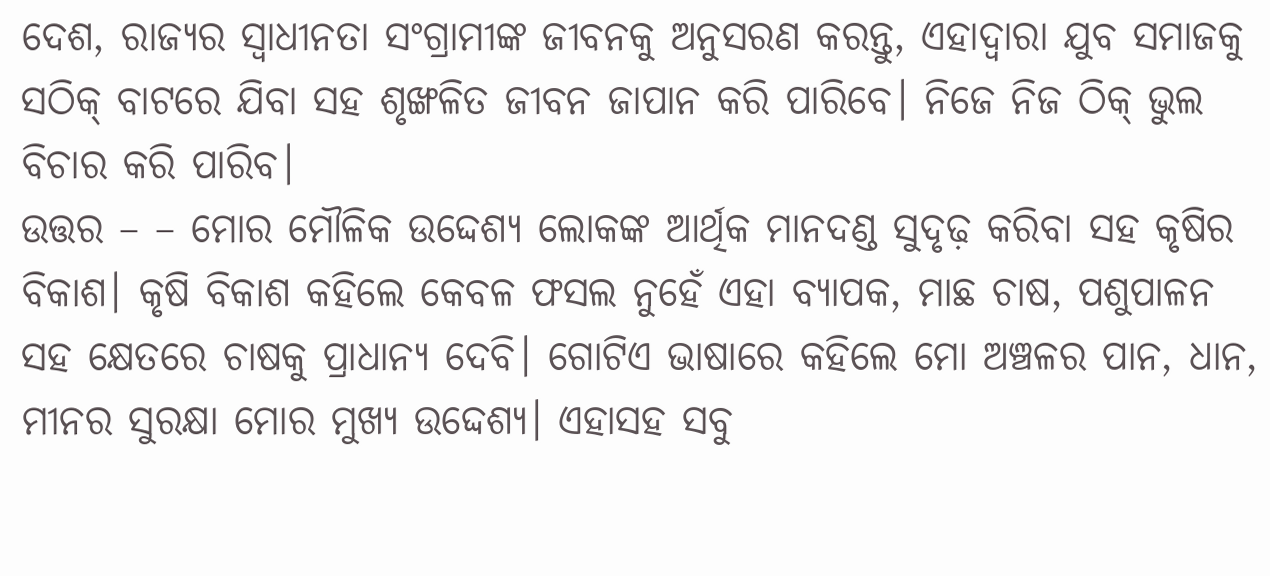ଦେଶ, ରାଜ୍ୟର ସ୍ଵାଧୀନତା ସଂଗ୍ରାମୀଙ୍କ ଜୀବନକୁ ଅନୁସରଣ କରନ୍ତୁ, ଏହାଦ୍ବାରା ଯୁବ ସମାଜକୁ ସଠିକ୍ ବାଟରେ ଯିବା ସହ ଶୃଙ୍ଖଳିତ ଜୀବନ ଜାପାନ କରି ପାରିବେ। ନିଜେ ନିଜ ଠିକ୍ ଭୁଲ ବିଚାର କରି ପାରିବ।
ଉତ୍ତର – – ମୋର ମୌଳିକ ଉଦ୍ଦେଶ୍ୟ ଲୋକଙ୍କ ଆର୍ଥିକ ମାନଦଣ୍ଡ ସୁଦୃଢ଼ କରିବା ସହ କୃଷିର ବିକାଶ। କୃଷି ବିକାଶ କହିଲେ କେବଳ ଫସଲ ନୁହେଁ ଏହା ବ୍ୟାପକ, ମାଛ ଚାଷ, ପଶୁପାଳନ ସହ କ୍ଷେତରେ ଚାଷକୁ ପ୍ରାଧାନ୍ୟ ଦେବି। ଗୋଟିଏ ଭାଷାରେ କହିଲେ ମୋ ଅଞ୍ଚଳର ପାନ, ଧାନ, ମୀନର ସୁରକ୍ଷା ମୋର ମୁଖ୍ୟ ଉଦ୍ଦେଶ୍ୟ। ଏହାସହ ସବୁ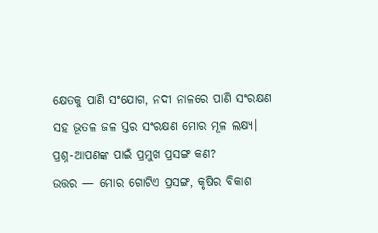କ୍ଷେତକୁ ପାଣି ସଂଯୋଗ, ନଦୀ ନାଳରେ ପାଣି ସଂରକ୍ଷଣ ସହ ଭୂତଳ ଜଳ ସ୍ତର ସଂରକ୍ଷଣ ମୋର ମୂଳ ଲକ୍ଷ୍ୟ।
ପ୍ରଶ୍ନ-ଆପଣଙ୍କ ପାଇଁ ପ୍ରମୁଖ ପ୍ରସଙ୍ଗ କଣ?
ଉତ୍ତର — ମୋର ଗୋଟିଏ ପ୍ରସଙ୍ଗ, କୃଷିର ବିକାଶ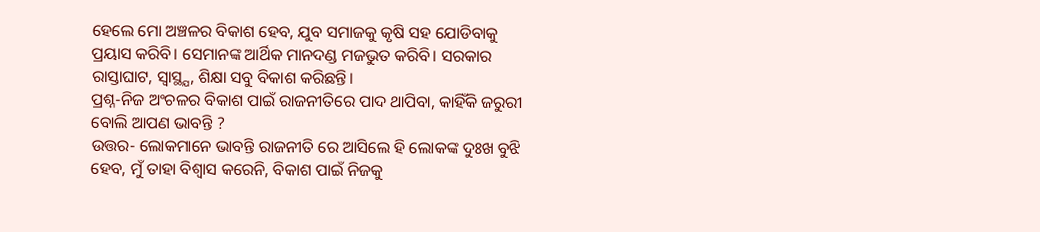ହେଲେ ମୋ ଅଞ୍ଚଳର ବିକାଶ ହେବ, ଯୁବ ସମାଜକୁ କୃଷି ସହ ଯୋଡିବାକୁ ପ୍ରୟାସ କରିବି। ସେମାନଙ୍କ ଆର୍ଥିକ ମାନଦଣ୍ଡ ମଜଭୁତ କରିବି। ସରକାର ରାସ୍ତାଘାଟ, ସ୍ବାସ୍ଥ୍ଯ, ଶିକ୍ଷା ସବୁ ବିକାଶ କରିଛନ୍ତି।
ପ୍ରଶ୍ନ-ନିଜ ଅଂଚଳର ବିକାଶ ପାଇଁ ରାଜନୀତିରେ ପାଦ ଥାପିବା, କାହିଁକି ଜରୁରୀ ବୋଲି ଆପଣ ଭାବନ୍ତି ?
ଉତ୍ତର- ଲୋକମାନେ ଭାବନ୍ତି ରାଜନୀତି ରେ ଆସିଲେ ହି ଲୋକଙ୍କ ଦୁଃଖ ବୁଝି ହେବ, ମୁଁ ତାହା ବିଶ୍ଵାସ କରେନି, ବିକାଶ ପାଇଁ ନିଜକୁ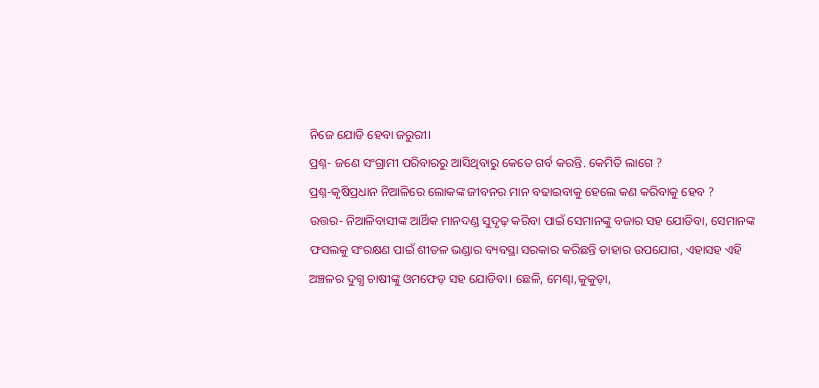ନିଜେ ଯୋଡି ହେବା ଜରୁରୀ।
ପ୍ରଶ୍ନ- ଜଣେ ସଂଗ୍ରାମୀ ପରିବାରରୁ ଆସିଥିବାରୁ କେତେ ଗର୍ବ କରନ୍ତି. କେମିତି ଲାଗେ ?
ପ୍ରଶ୍ନ-କୃଷିପ୍ରଧାନ ନିଆଳିରେ ଲୋକଙ୍କ ଜୀବନର ମାନ ବଢାଇବାକୁ ହେଲେ କଣ କରିବାକୁ ହେବ ?
ଉତ୍ତର- ନିଆଳିବାସୀଙ୍କ ଆର୍ଥିକ ମାନଦଣ୍ଡ ସୁଦୃଢ଼ କରିବା ପାଇଁ ସେମାନଙ୍କୁ ବଜାର ସହ ଯୋଡିବା, ସେମାନଙ୍କ ଫସଲକୁ ସଂରକ୍ଷଣ ପାଇଁ ଶୀତଳ ଭଣ୍ଡାର ବ୍ୟବସ୍ଥା ସରକାର କରିଛନ୍ତି ତାହାର ଉପଯୋଗ, ଏହାସହ ଏହି ଅଞ୍ଚଳର ଦୁଗ୍ଧ ଚାଷୀଙ୍କୁ ଓମଫେଡ଼ ସହ ଯୋଡିବା। ଛେଳି, ମେଣ୍ଢା,କୁକୁଡ଼ା,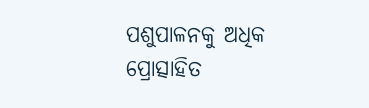ପଶୁପାଳନକୁ ଅଧିକ ପ୍ରୋତ୍ସାହିତ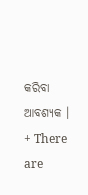କରିବା ଆବଶ୍ୟକ ।
+ There are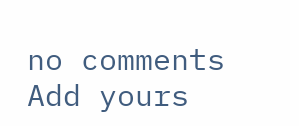no comments
Add yours